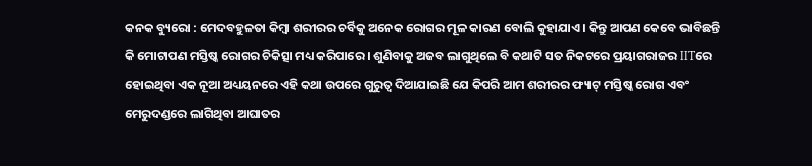କନକ ବ୍ୟୁରୋ : ମେଦବହୁଳତା କିମ୍ବା ଶରୀରର ଚର୍ବିକୁ ଅନେକ ରୋଗର ମୂଳ କାରଣ ବୋଲି କୁହାଯାଏ । କିନ୍ତୁ ଆପଣ କେବେ ଭାବିଛନ୍ତି କି ମୋଟାପଣ ମସ୍ତିଷ୍କ ରୋଗର ଚିକିତ୍ସା ମଧ୍ୟ କରିପାରେ । ଶୁଣିବାକୁ ଅଜବ ଲାଗୁଥିଲେ ବି କଥାଟି ସତ ନିକଟରେ ପ୍ରୟାଗରାଜର IITରେ ହୋଇଥିବା ଏକ ନୂଆ ଅଧ୍ୟୟନରେ ଏହି କଥା ଉପରେ ଗୁରୁତ୍ୱ ଦିଆଯାଇଛି ଯେ କିପରି ଆମ ଶରୀରର ଫ୍ୟାଟ୍ ମସ୍ତିଷ୍କ ରୋଗ ଏବଂ ମେରୁଦଣ୍ଡରେ ଲାଗିଥିବା ଆଘାତର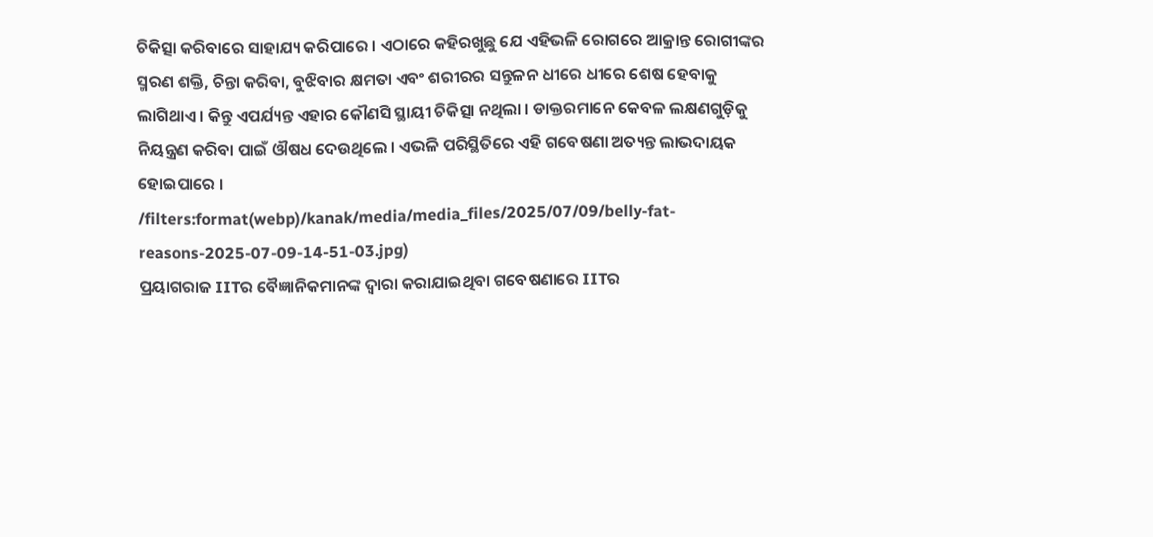ଚିକିତ୍ସା କରିବାରେ ସାହାଯ୍ୟ କରିପାରେ । ଏଠାରେ କହିରଖୁଛୁ ଯେ ଏହିଭଳି ରୋଗରେ ଆକ୍ରାନ୍ତ ରୋଗୀଙ୍କର ସ୍ମରଣ ଶକ୍ତି, ଚିନ୍ତା କରିବା, ବୁଝିବାର କ୍ଷମତା ଏବଂ ଶରୀରର ସନ୍ତୁଳନ ଧୀରେ ଧୀରେ ଶେଷ ହେବାକୁ ଲାଗିଥାଏ । କିନ୍ତୁ ଏପର୍ଯ୍ୟନ୍ତ ଏହାର କୌଣସି ସ୍ଥାୟୀ ଚିକିତ୍ସା ନଥିଲା । ଡାକ୍ତରମାନେ କେବଳ ଲକ୍ଷଣଗୁଡ଼ିକୁ ନିୟନ୍ତ୍ରଣ କରିବା ପାଇଁ ଔଷଧ ଦେଉଥିଲେ । ଏଭଳି ପରିସ୍ଥିତିରେ ଏହି ଗବେଷଣା ଅତ୍ୟନ୍ତ ଲାଭଦାୟକ ହୋଇପାରେ ।
/filters:format(webp)/kanak/media/media_files/2025/07/09/belly-fat-reasons-2025-07-09-14-51-03.jpg)
ପ୍ରୟାଗରାଜ IITର ବୈଜ୍ଞାନିକମାନଙ୍କ ଦ୍ୱାରା କରାଯାଇଥିବା ଗବେଷଣାରେ IITର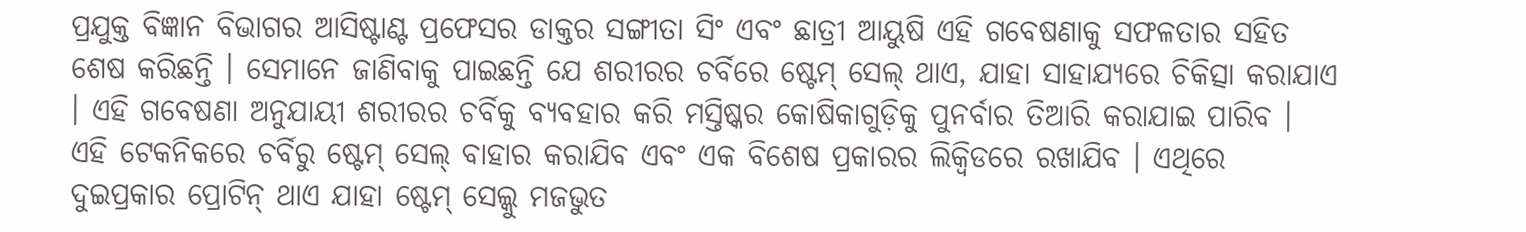ପ୍ରଯୁକ୍ତ ବିଜ୍ଞାନ ବିଭାଗର ଆସିଷ୍ଟାଣ୍ଟ ପ୍ରଫେସର ଡାକ୍ତର ସଙ୍ଗୀତା ସିଂ ଏବଂ ଛାତ୍ରୀ ଆୟୁଷି ଏହି ଗବେଷଣାକୁ ସଫଳତାର ସହିତ ଶେଷ କରିଛନ୍ତି । ସେମାନେ ଜାଣିବାକୁ ପାଇଛନ୍ତି ଯେ ଶରୀରର ଚର୍ବିରେ ଷ୍ଟେମ୍ ସେଲ୍ ଥାଏ, ଯାହା ସାହାଯ୍ୟରେ ଚିକିତ୍ସା କରାଯାଏ । ଏହି ଗବେଷଣା ଅନୁଯାୟୀ ଶରୀରର ଚର୍ବିକୁ ବ୍ୟବହାର କରି ମସ୍ତିଷ୍କର କୋଷିକାଗୁଡ଼ିକୁ ପୁନର୍ବାର ତିଆରି କରାଯାଇ ପାରିବ । ଏହି ଟେକନିକରେ ଚର୍ବିରୁ ଷ୍ଟେମ୍ ସେଲ୍ ବାହାର କରାଯିବ ଏବଂ ଏକ ବିଶେଷ ପ୍ରକାରର ଲିକ୍ବିଡରେ ରଖାଯିବ । ଏଥିରେ ଦୁଇପ୍ରକାର ପ୍ରୋଟିନ୍ ଥାଏ ଯାହା ଷ୍ଟେମ୍ ସେଲ୍କୁ ମଜଭୁତ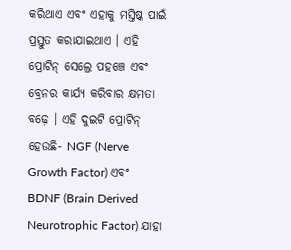କରିଥାଏ ଏବଂ ଏହାକୁ ମସ୍ତିଷ୍କ ପାଇଁ ପ୍ରସ୍ତୁତ କରାଯାଇଥାଏ । ଏହି ପ୍ରୋଟିନ୍ ସେଲ୍ରେ ପହଞ୍ଚେ ଏବଂ ବ୍ରେନର କାର୍ଯ୍ୟ କରିବାର କ୍ଷମତା ବଢ଼େ । ଏହି ଦୁଇଟି ପ୍ରୋଟିନ୍ ହେଉଛି- NGF (Nerve Growth Factor) ଏବଂ BDNF (Brain Derived Neurotrophic Factor) ଯାହା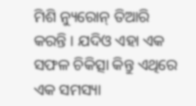ମିଶି ନ୍ୟୁରୋନ୍ ତିଆରି କରନ୍ତି । ଯଦିଓ ଏହା ଏକ ସଫଳ ଚିକିତ୍ସା କିନ୍ତୁ ଏଥିରେ ଏକ ସମସ୍ୟା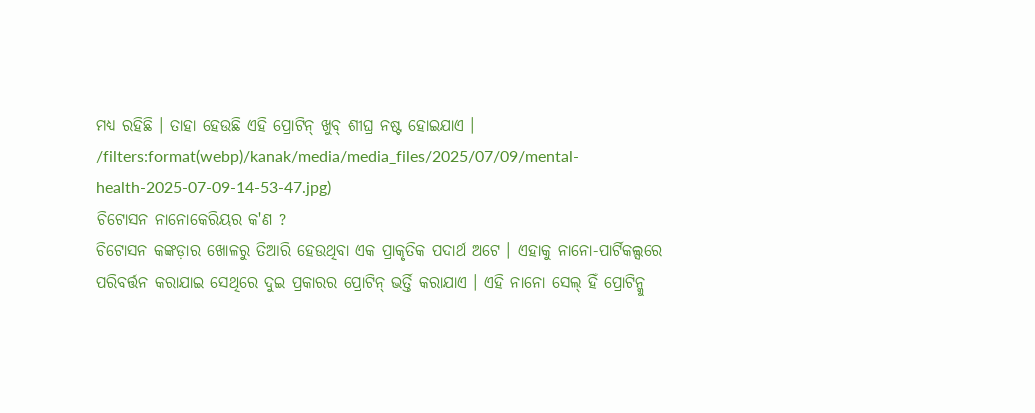ମଧ୍ୟ ରହିଛି । ତାହା ହେଉଛି ଏହି ପ୍ରୋଟିନ୍ ଖୁବ୍ ଶୀଘ୍ର ନଷ୍ଟ ହୋଇଯାଏ ।
/filters:format(webp)/kanak/media/media_files/2025/07/09/mental-health-2025-07-09-14-53-47.jpg)
ଚିଟୋସନ ନାନୋକେରିୟର କ'ଣ ?
ଚିଟୋସନ କଙ୍କଡ଼ାର ଖୋଳରୁ ତିଆରି ହେଉଥିବା ଏକ ପ୍ରାକୃତିକ ପଦାର୍ଥ ଅଟେ । ଏହାକୁ ନାନୋ-ପାର୍ଟିକଲ୍ସରେ ପରିବର୍ତ୍ତନ କରାଯାଇ ସେଥିରେ ଦୁଇ ପ୍ରକାରର ପ୍ରୋଟିନ୍ ଭର୍ତ୍ତି କରାଯାଏ । ଏହି ନାନୋ ସେଲ୍ ହିଁ ପ୍ରୋଟିନ୍କୁ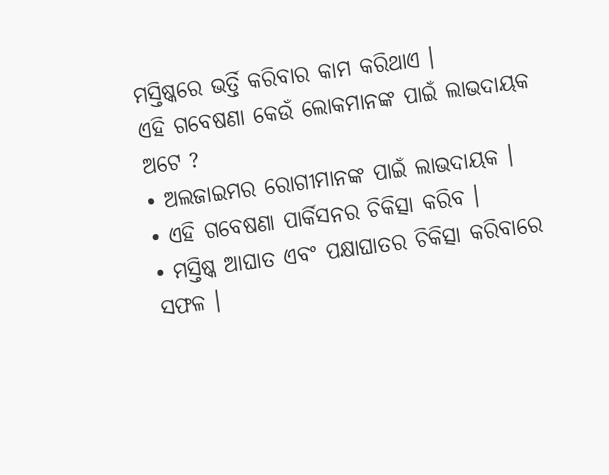ମସ୍ତିଷ୍କରେ ଭର୍ତ୍ତି କରିବାର କାମ କରିଥାଏ ।
ଏହି ଗବେଷଣା କେଉଁ ଲୋକମାନଙ୍କ ପାଇଁ ଲାଭଦାୟକ ଅଟେ ?
• ଅଲଜାଇମର ରୋଗୀମାନଙ୍କ ପାଇଁ ଲାଭଦାୟକ ।
• ଏହି ଗବେଷଣା ପାର୍କିସନର ଚିକିତ୍ସା କରିବ ।
• ମସ୍ତିଷ୍କ ଆଘାତ ଏବଂ ପକ୍ଷାଘାତର ଚିକିତ୍ସା କରିବାରେ ସଫଳ ।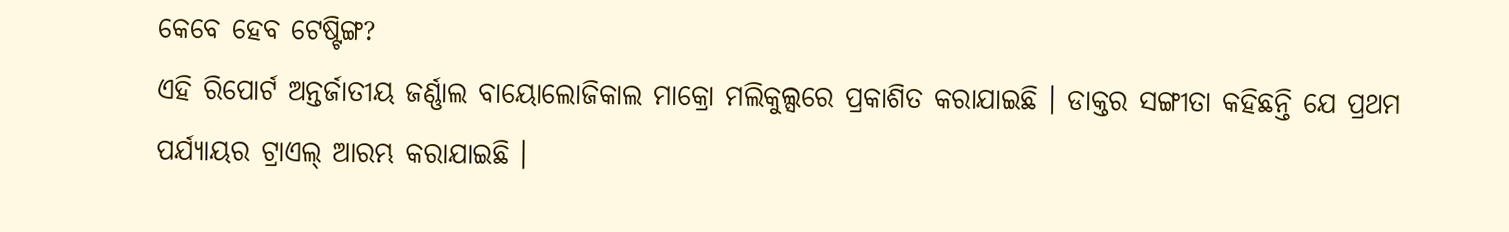କେବେ ହେବ ଟେଷ୍ଟିଙ୍ଗ?
ଏହି ରିପୋର୍ଟ ଅନ୍ତର୍ଜାତୀୟ ଜର୍ଣ୍ଣାଲ ବାୟୋଲୋଜିକାଲ ମାକ୍ରୋ ମଲିକୁଲ୍ସରେ ପ୍ରକାଶିତ କରାଯାଇଛି । ଡାକ୍ତର ସଙ୍ଗୀତା କହିଛନ୍ତି ଯେ ପ୍ରଥମ ପର୍ଯ୍ୟାୟର ଟ୍ରାଏଲ୍ ଆରମ୍ଭ କରାଯାଇଛି ।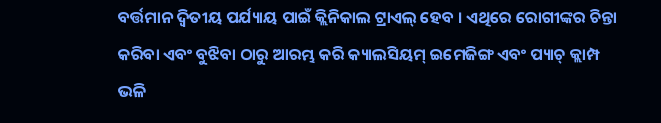ବର୍ତ୍ତମାନ ଦ୍ୱିତୀୟ ପର୍ଯ୍ୟାୟ ପାଇଁ କ୍ଲିନିକାଲ ଟ୍ରାଏଲ୍ ହେବ । ଏଥିରେ ରୋଗୀଙ୍କର ଚିନ୍ତା କରିବା ଏବଂ ବୁଝିବା ଠାରୁ ଆରମ୍ଭ କରି କ୍ୟାଲସିୟମ୍ ଇମେଜିଙ୍ଗ ଏବଂ ପ୍ୟାଚ୍ କ୍ଲାମ୍ପ ଭଳି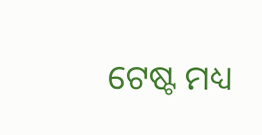ଟେଷ୍ଟ ମଧ୍ୟ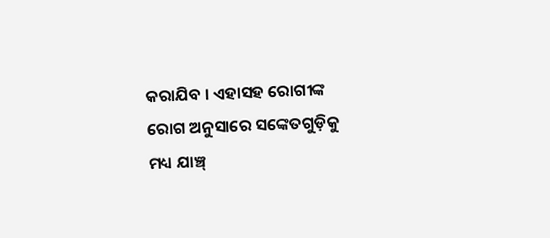କରାଯିବ । ଏହାସହ ରୋଗୀଙ୍କ ରୋଗ ଅନୁସାରେ ସଙ୍କେତଗୁଡ଼ିକୁ ମଧ୍ୟ ଯାଞ୍ଚ୍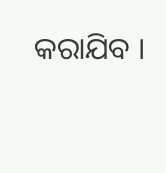କରାଯିବ ।